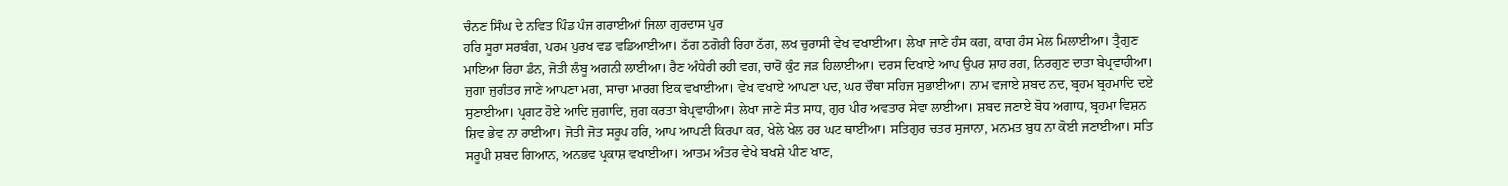ਚੰਨਣ ਸਿੰਘ ਦੇ ਨਵਿਤ ਪਿੰਡ ਪੰਜ ਗਰਾਈਆਂ ਜਿਲਾ ਗੁਰਦਾਸ ਪੁਰ
ਹਰਿ ਸੂਰਾ ਸਰਬੰਗ, ਪਰਮ ਪੁਰਖ ਵਡ ਵਡਿਆਈਆ। ਠੱਗ ਠਗੋਰੀ ਰਿਹਾ ਠੱਗ, ਲਖ ਚੁਰਾਸੀ ਵੇਖ ਵਖਾਈਆ। ਲੇਖਾ ਜਾਣੇ ਹੰਸ ਕਗ, ਕਾਗ ਹੰਸ ਮੇਲ ਮਿਲਾਈਆ। ਤ੍ਰੈਗੁਣ ਮਾਇਆ ਰਿਹਾ ਡੰਨ, ਜੋਤੀ ਲੰਬੂ ਅਗਨੀ ਲਾਈਆ। ਰੈਣ ਅੰਧੇਰੀ ਰਹੀ ਵਗ, ਚਾਰੋਂ ਕੁੰਟ ਜੜ ਹਿਲਾਈਆ। ਦਰਸ ਦਿਖਾਏ ਆਪ ਉਪਰ ਸ਼ਾਹ ਰਗ, ਨਿਰਗੁਣ ਦਾਤਾ ਬੇਪ੍ਰਵਾਹੀਆ। ਜੁਗਾ ਜੁਗੰਤਰ ਜਾਣੇ ਆਪਣਾ ਮਗ, ਸਾਚਾ ਮਾਰਗ ਇਕ ਵਖਾਈਆ। ਵੇਖ ਵਖਾਏ ਆਪਣਾ ਪਦ, ਘਰ ਚੌਥਾ ਸਹਿਜ ਸੁਭਾਈਆ। ਨਾਮ ਵਜਾਏ ਸ਼ਬਦ ਨਦ, ਬ੍ਰਹਮ ਬ੍ਰਹਮਾਦਿ ਦਏ ਸੁਣਾਈਆ। ਪ੍ਰਗਟ ਹੋਏ ਆਦਿ ਜੁਗਾਦਿ, ਜੁਗ ਕਰਤਾ ਬੇਪ੍ਰਵਾਹੀਆ। ਲੇਖਾ ਜਾਣੇ ਸੰਤ ਸਾਧ, ਗੁਰ ਪੀਰ ਅਵਤਾਰ ਸੇਵਾ ਲਾਈਆ। ਸ਼ਬਦ ਜਣਾਏ ਬੋਧ ਅਗਾਧ, ਬ੍ਰਹਮਾ ਵਿਸ਼ਨ ਸ਼ਿਵ ਭੇਵ ਨਾ ਰਾਈਆ। ਜੋਤੀ ਜੋਤ ਸਰੂਪ ਹਰਿ, ਆਪ ਆਪਣੀ ਕਿਰਪਾ ਕਰ, ਖੇਲੇ ਖੇਲ ਹਰ ਘਟ ਥਾਈਂਆ। ਸਤਿਗੁਰ ਚਤਰ ਸੁਜਾਨਾ, ਮਨਮਤ ਬੁਧ ਨਾ ਕੋਈ ਜਣਾਈਆ। ਸਤਿ ਸਰੂਪੀ ਸ਼ਬਦ ਗਿਆਨ, ਅਨਭਵ ਪ੍ਰਕਾਸ਼ ਵਖਾਈਆ। ਆਤਮ ਅੰਤਰ ਵੇਖੇ ਬਖਸ਼ੇ ਪੀਣ ਖਾਣ,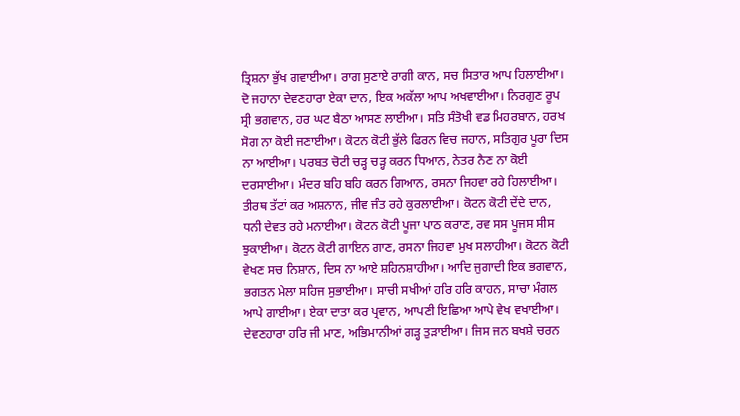ਤ੍ਰਿਸ਼ਨਾ ਭੁੱਖ ਗਵਾਈਆ। ਰਾਗ ਸੁਣਾਏ ਰਾਗੀ ਕਾਨ, ਸਚ ਸਿਤਾਰ ਆਪ ਹਿਲਾਈਆ। ਦੋ ਜਹਾਨਾ ਦੇਵਣਹਾਰਾ ਏਕਾ ਦਾਨ, ਇਕ ਅਕੱਲਾ ਆਪ ਅਖਵਾਈਆ। ਨਿਰਗੁਣ ਰੂਪ ਸ੍ਰੀ ਭਗਵਾਨ, ਹਰ ਘਟ ਬੈਠਾ ਆਸਣ ਲਾਈਆ। ਸਤਿ ਸੰਤੋਖੀ ਵਡ ਮਿਹਰਬਾਨ, ਹਰਖ ਸੋਗ ਨਾ ਕੋਈ ਜਣਾਈਆ। ਕੋਟਨ ਕੋਟੀ ਭੁੱਲੇ ਫਿਰਨ ਵਿਚ ਜਹਾਨ, ਸਤਿਗੁਰ ਪੂਰਾ ਦਿਸ ਨਾ ਆਈਆ। ਪਰਬਤ ਚੋਟੀ ਚੜ੍ਹ ਚੜ੍ਹ ਕਰਨ ਧਿਆਨ, ਨੇਤਰ ਨੈਣ ਨਾ ਕੋਈ ਦਰਸਾਈਆ। ਮੰਦਰ ਬਹਿ ਬਹਿ ਕਰਨ ਗਿਆਨ, ਰਸਨਾ ਜਿਹਵਾ ਰਹੇ ਹਿਲਾਈਆ। ਤੀਰਥ ਤੱਟਾਂ ਕਰ ਅਸ਼ਨਾਨ, ਜੀਵ ਜੰਤ ਰਹੇ ਕੁਰਲਾਈਆ। ਕੋਟਨ ਕੋਟੀ ਦੇਂਦੇ ਦਾਨ, ਧਨੀ ਦੇਵਤ ਰਹੇ ਮਨਾਈਆ। ਕੋਟਨ ਕੋਟੀ ਪੂਜਾ ਪਾਠ ਕਰਾਣ, ਰਵ ਸਸ ਪੂਜਸ ਸੀਸ ਝੁਕਾਈਆ। ਕੋਟਨ ਕੋਟੀ ਗਾਇਨ ਗਾਣ, ਰਸਨਾ ਜਿਹਵਾ ਮੁਖ ਸਲਾਹੀਆ। ਕੋਟਨ ਕੋਟੀ ਵੇਖਣ ਸਚ ਨਿਸ਼ਾਨ, ਦਿਸ ਨਾ ਆਏ ਸ਼ਹਿਨਸ਼ਾਹੀਆ। ਆਦਿ ਜੁਗਾਦੀ ਇਕ ਭਗਵਾਨ, ਭਗਤਨ ਮੇਲਾ ਸਹਿਜ ਸੁਭਾਈਆ। ਸਾਚੀ ਸਖੀਆਂ ਹਰਿ ਹਰਿ ਕਾਹਨ, ਸਾਚਾ ਮੰਗਲ ਆਪੇ ਗਾਈਆ। ਏਕਾ ਦਾਤਾ ਕਰ ਪ੍ਰਵਾਨ, ਆਪਣੀ ਇਛਿਆ ਆਪੇ ਵੇਖ ਵਖਾਈਆ। ਦੇਵਣਹਾਰਾ ਹਰਿ ਜੀ ਮਾਣ, ਅਭਿਮਾਨੀਆਂ ਗੜ੍ਹ ਤੁੜਾਈਆ। ਜਿਸ ਜਨ ਬਖਸ਼ੇ ਚਰਨ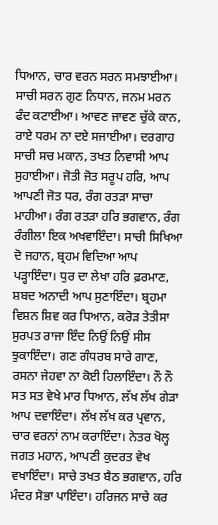ਧਿਆਨ, ਚਾਰ ਵਰਨ ਸਰਨ ਸਮਝਾਈਆ। ਸਾਚੀ ਸਰਨ ਗੁਣ ਨਿਧਾਨ, ਜਨਮ ਮਰਨ ਫੰਦ ਕਟਾਈਆ। ਆਵਣ ਜਾਵਣ ਚੁੱਕੇ ਕਾਨ, ਰਾਏ ਧਰਮ ਨਾ ਦਏ ਸਜਾਈਆ। ਦਰਗਾਹ ਸਾਚੀ ਸਚ ਮਕਾਨ, ਤਖਤ ਨਿਵਾਸੀ ਆਪ ਸੁਹਾਈਆ। ਜੋਤੀ ਜੋਤ ਸਰੂਪ ਹਰਿ, ਆਪ ਆਪਣੀ ਜੋਤ ਧਰ, ਰੰਗ ਰਤੜਾ ਸਾਚਾ ਮਾਹੀਆ। ਰੰਗ ਰਤੜਾ ਹਰਿ ਭਗਵਾਨ, ਰੰਗ ਰੰਗੀਲਾ ਇਕ ਅਖਵਾਇੰਦਾ। ਸਾਚੀ ਸਿਖਿਆ ਦੋ ਜਹਾਨ, ਬ੍ਰਹਮ ਵਿਦਿਆ ਆਪ ਪੜ੍ਹਾਇੰਦਾ। ਧੁਰ ਦਾ ਲੇਖਾ ਹਰਿ ਫ਼ਰਮਾਣ, ਸ਼ਬਦ ਅਨਾਦੀ ਆਪ ਸੁਣਾਇੰਦਾ। ਬ੍ਰਹਮਾ ਵਿਸ਼ਨ ਸ਼ਿਵ ਕਰ ਧਿਆਨ, ਕਰੋੜ ਤੇਤੀਸਾ ਸੁਰਪਤ ਰਾਜਾ ਇੰਦ ਨਿਉਂ ਨਿਉਂ ਸੀਸ ਝੁਕਾਇੰਦਾ। ਗਣ ਗੰਧਰਬ ਸਾਰੇ ਗਾਣ, ਰਸਨਾ ਜੇਹਵਾ ਨਾ ਕੋਈ ਹਿਲਾਇੰਦਾ। ਨੌ ਨੌ ਸਤ ਸਤ ਵੇਖੇ ਮਾਰ ਧਿਆਨ, ਲੱਖ ਲੱਖ ਗੇੜਾ ਆਪ ਦਵਾਇੰਦਾ। ਲੱਖ ਲੱਖ ਕਰ ਪ੍ਰਵਾਨ, ਚਾਰ ਵਰਨਾਂ ਨਾਮ ਕਰਾਇੰਦਾ। ਨੇਤਰ ਖੋਲ੍ਹ ਜਗਤ ਮਹਾਨ, ਆਪਣੀ ਕੁਦਰਤ ਵੇਖ ਵਖਾਇੰਦਾ। ਸਾਚੇ ਤਖਤ ਬੈਠ ਭਗਵਾਨ, ਹਰਿ ਮੰਦਰ ਸੋਭਾ ਪਾਇੰਦਾ। ਹਰਿਜਨ ਸਾਚੇ ਕਰ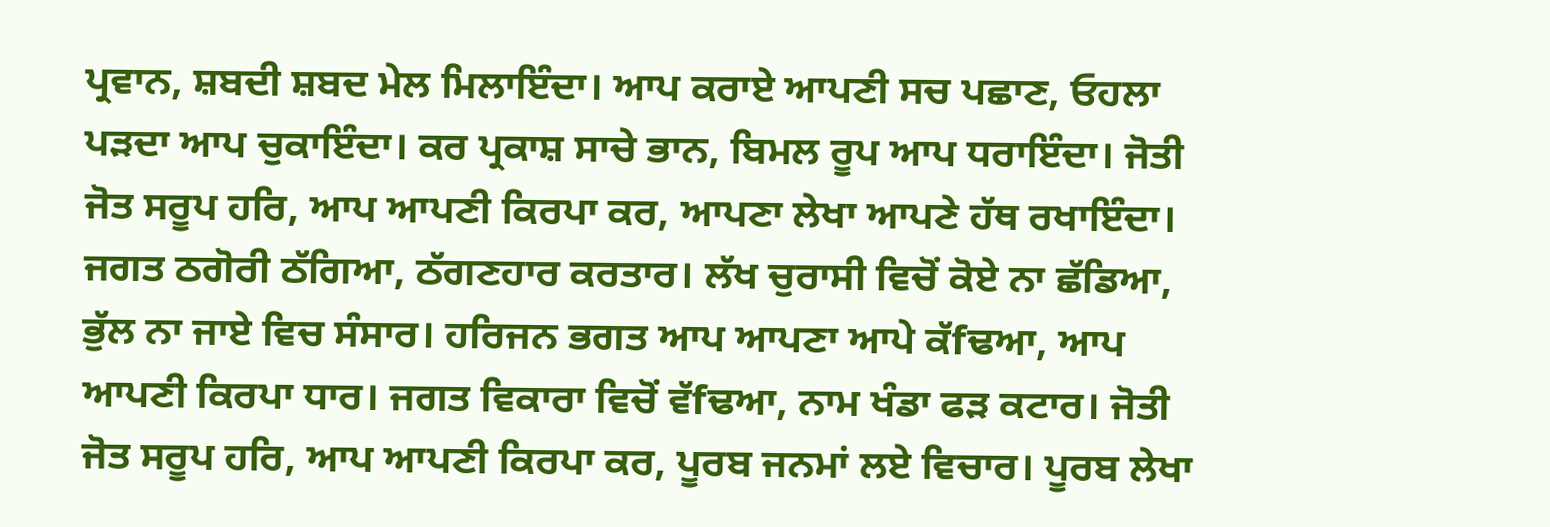ਪ੍ਰਵਾਨ, ਸ਼ਬਦੀ ਸ਼ਬਦ ਮੇਲ ਮਿਲਾਇੰਦਾ। ਆਪ ਕਰਾਏ ਆਪਣੀ ਸਚ ਪਛਾਣ, ਓਹਲਾ ਪੜਦਾ ਆਪ ਚੁਕਾਇੰਦਾ। ਕਰ ਪ੍ਰਕਾਸ਼ ਸਾਚੇ ਭਾਨ, ਬਿਮਲ ਰੂਪ ਆਪ ਧਰਾਇੰਦਾ। ਜੋਤੀ ਜੋਤ ਸਰੂਪ ਹਰਿ, ਆਪ ਆਪਣੀ ਕਿਰਪਾ ਕਰ, ਆਪਣਾ ਲੇਖਾ ਆਪਣੇ ਹੱਥ ਰਖਾਇੰਦਾ। ਜਗਤ ਠਗੋਰੀ ਠੱਗਿਆ, ਠੱਗਣਹਾਰ ਕਰਤਾਰ। ਲੱਖ ਚੁਰਾਸੀ ਵਿਚੋਂ ਕੋਏ ਨਾ ਛੱਡਿਆ, ਭੁੱਲ ਨਾ ਜਾਏ ਵਿਚ ਸੰਸਾਰ। ਹਰਿਜਨ ਭਗਤ ਆਪ ਆਪਣਾ ਆਪੇ ਕੱfਢਆ, ਆਪ ਆਪਣੀ ਕਿਰਪਾ ਧਾਰ। ਜਗਤ ਵਿਕਾਰਾ ਵਿਚੋਂ ਵੱfਢਆ, ਨਾਮ ਖੰਡਾ ਫੜ ਕਟਾਰ। ਜੋਤੀ ਜੋਤ ਸਰੂਪ ਹਰਿ, ਆਪ ਆਪਣੀ ਕਿਰਪਾ ਕਰ, ਪੂਰਬ ਜਨਮਾਂ ਲਏ ਵਿਚਾਰ। ਪੂਰਬ ਲੇਖਾ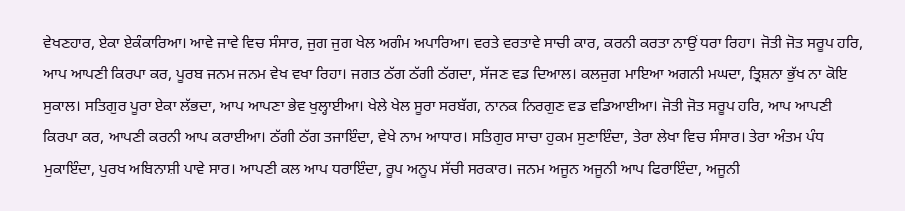ਵੇਖਣਹਾਰ, ਏਕਾ ਏਕੰਕਾਰਿਆ। ਆਵੇ ਜਾਵੇ ਵਿਚ ਸੰਸਾਰ, ਜੁਗ ਜੁਗ ਖੇਲ ਅਗੰਮ ਅਪਾਰਿਆ। ਵਰਤੇ ਵਰਤਾਵੇ ਸਾਚੀ ਕਾਰ, ਕਰਨੀ ਕਰਤਾ ਨਾਉਂ ਧਰਾ ਰਿਹਾ। ਜੋਤੀ ਜੋਤ ਸਰੂਪ ਹਰਿ, ਆਪ ਆਪਣੀ ਕਿਰਪਾ ਕਰ, ਪੂਰਬ ਜਨਮ ਜਨਮ ਵੇਖ ਵਖਾ ਰਿਹਾ। ਜਗਤ ਠੱਗ ਠੱਗੀ ਠੱਗਦਾ, ਸੱਜਣ ਵਡ ਦਿਆਲ। ਕਲਜੁਗ ਮਾਇਆ ਅਗਨੀ ਮਘਦਾ, ਤ੍ਰਿਸ਼ਨਾ ਭੁੱਖ ਨਾ ਕੋਇ ਸੁਕਾਲ। ਸਤਿਗੁਰ ਪੂਰਾ ਏਕਾ ਲੱਭਦਾ, ਆਪ ਆਪਣਾ ਭੇਵ ਖੁਲ੍ਹਾਈਆ। ਖੇਲੇ ਖੇਲ ਸੂਰਾ ਸਰਬੱਗ, ਨਾਨਕ ਨਿਰਗੁਣ ਵਡ ਵਡਿਆਈਆ। ਜੋਤੀ ਜੋਤ ਸਰੂਪ ਹਰਿ, ਆਪ ਆਪਣੀ ਕਿਰਪਾ ਕਰ, ਆਪਣੀ ਕਰਨੀ ਆਪ ਕਰਾਈਆ। ਠੱਗੀ ਠੱਗ ਤਜਾਇੰਦਾ, ਵੇਖੇ ਨਾਮ ਆਧਾਰ। ਸਤਿਗੁਰ ਸਾਚਾ ਹੁਕਮ ਸੁਣਾਇੰਦਾ, ਤੇਰਾ ਲੇਖਾ ਵਿਚ ਸੰਸਾਰ। ਤੇਰਾ ਅੰਤਮ ਪੰਧ ਮੁਕਾਇੰਦਾ, ਪੁਰਖ ਅਬਿਨਾਸ਼ੀ ਪਾਵੇ ਸਾਰ। ਆਪਣੀ ਕਲ ਆਪ ਧਰਾਇੰਦਾ, ਰੂਪ ਅਨੂਪ ਸੱਚੀ ਸਰਕਾਰ। ਜਨਮ ਅਜੂਨ ਅਜੂਨੀ ਆਪ ਫਿਰਾਇੰਦਾ, ਅਜੂਨੀ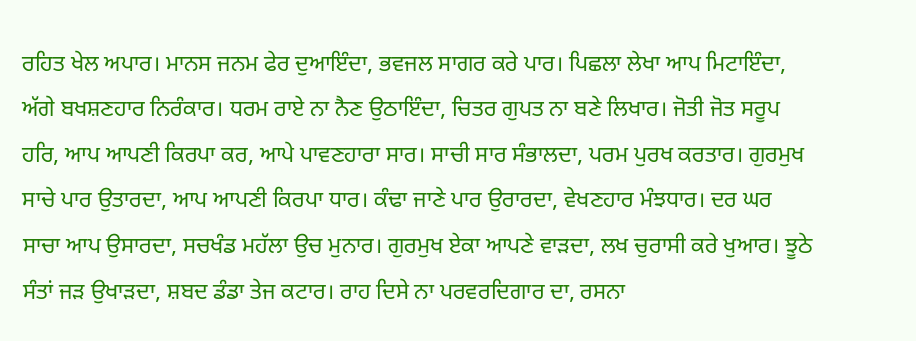ਰਹਿਤ ਖੇਲ ਅਪਾਰ। ਮਾਨਸ ਜਨਮ ਫੇਰ ਦੁਆਇੰਦਾ, ਭਵਜਲ ਸਾਗਰ ਕਰੇ ਪਾਰ। ਪਿਛਲਾ ਲੇਖਾ ਆਪ ਮਿਟਾਇੰਦਾ, ਅੱਗੇ ਬਖਸ਼ਣਹਾਰ ਨਿਰੰਕਾਰ। ਧਰਮ ਰਾਏ ਨਾ ਨੈਣ ਉਠਾਇੰਦਾ, ਚਿਤਰ ਗੁਪਤ ਨਾ ਬਣੇ ਲਿਖਾਰ। ਜੋਤੀ ਜੋਤ ਸਰੂਪ ਹਰਿ, ਆਪ ਆਪਣੀ ਕਿਰਪਾ ਕਰ, ਆਪੇ ਪਾਵਣਹਾਰਾ ਸਾਰ। ਸਾਚੀ ਸਾਰ ਸੰਭਾਲਦਾ, ਪਰਮ ਪੁਰਖ ਕਰਤਾਰ। ਗੁਰਮੁਖ ਸਾਚੇ ਪਾਰ ਉਤਾਰਦਾ, ਆਪ ਆਪਣੀ ਕਿਰਪਾ ਧਾਰ। ਕੰਢਾ ਜਾਣੇ ਪਾਰ ਉਰਾਰਦਾ, ਵੇਖਣਹਾਰ ਮੰਝਧਾਰ। ਦਰ ਘਰ ਸਾਚਾ ਆਪ ਉਸਾਰਦਾ, ਸਚਖੰਡ ਮਹੱਲਾ ਉਚ ਮੁਨਾਰ। ਗੁਰਮੁਖ ਏਕਾ ਆਪਣੇ ਵਾੜਦਾ, ਲਖ ਚੁਰਾਸੀ ਕਰੇ ਖੁਆਰ। ਝੂਠੇ ਸੰਤਾਂ ਜੜ ਉਖਾੜਦਾ, ਸ਼ਬਦ ਡੰਡਾ ਤੇਜ ਕਟਾਰ। ਰਾਹ ਦਿਸੇ ਨਾ ਪਰਵਰਦਿਗਾਰ ਦਾ, ਰਸਨਾ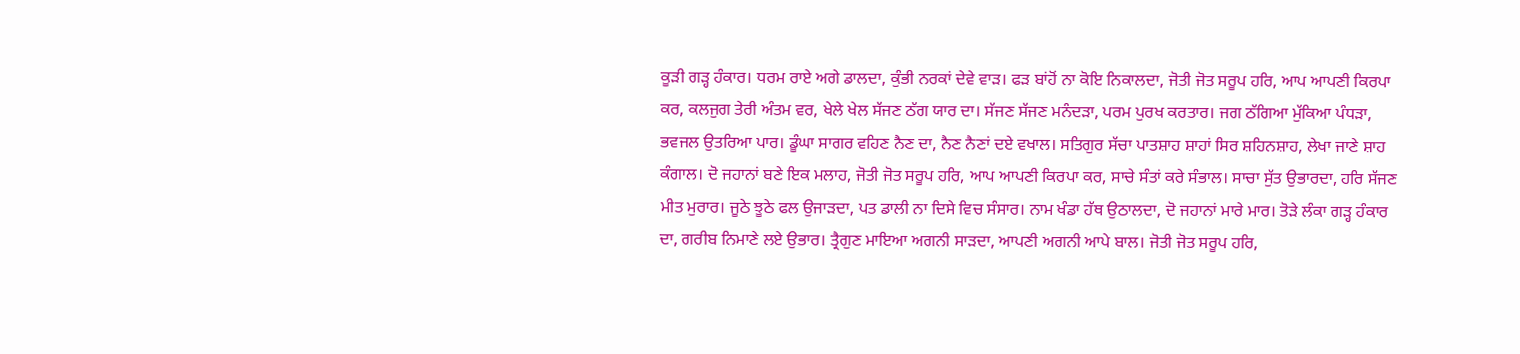ਕੂੜੀ ਗੜ੍ਹ ਹੰਕਾਰ। ਧਰਮ ਰਾਏ ਅਗੇ ਡਾਲਦਾ, ਕੁੰਭੀ ਨਰਕਾਂ ਦੇਵੇ ਵਾੜ। ਫੜ ਬਾਂਹੋਂ ਨਾ ਕੋਇ ਨਿਕਾਲਦਾ, ਜੋਤੀ ਜੋਤ ਸਰੂਪ ਹਰਿ, ਆਪ ਆਪਣੀ ਕਿਰਪਾ ਕਰ, ਕਲਜੁਗ ਤੇਰੀ ਅੰਤਮ ਵਰ, ਖੇਲੇ ਖੇਲ ਸੱਜਣ ਠੱਗ ਯਾਰ ਦਾ। ਸੱਜਣ ਸੱਜਣ ਮਨੰਦੜਾ, ਪਰਮ ਪੁਰਖ ਕਰਤਾਰ। ਜਗ ਠੱਗਿਆ ਮੁੱਕਿਆ ਪੰਧੜਾ, ਭਵਜਲ ਉਤਰਿਆ ਪਾਰ। ਡੂੰਘਾ ਸਾਗਰ ਵਹਿਣ ਨੈਣ ਦਾ, ਨੈਣ ਨੈਣਾਂ ਦਏ ਵਖਾਲ। ਸਤਿਗੁਰ ਸੱਚਾ ਪਾਤਸ਼ਾਹ ਸ਼ਾਹਾਂ ਸਿਰ ਸ਼ਹਿਨਸ਼ਾਹ, ਲੇਖਾ ਜਾਣੇ ਸ਼ਾਹ ਕੰਗਾਲ। ਦੋ ਜਹਾਨਾਂ ਬਣੇ ਇਕ ਮਲਾਹ, ਜੋਤੀ ਜੋਤ ਸਰੂਪ ਹਰਿ, ਆਪ ਆਪਣੀ ਕਿਰਪਾ ਕਰ, ਸਾਚੇ ਸੰਤਾਂ ਕਰੇ ਸੰਭਾਲ। ਸਾਚਾ ਸੁੱਤ ਉਭਾਰਦਾ, ਹਰਿ ਸੱਜਣ ਮੀਤ ਮੁਰਾਰ। ਜੂਠੇ ਝੂਠੇ ਫਲ ਉਜਾੜਦਾ, ਪਤ ਡਾਲੀ ਨਾ ਦਿਸੇ ਵਿਚ ਸੰਸਾਰ। ਨਾਮ ਖੰਡਾ ਹੱਥ ਉਠਾਲਦਾ, ਦੋ ਜਹਾਨਾਂ ਮਾਰੇ ਮਾਰ। ਤੋੜੇ ਲੰਕਾ ਗੜ੍ਹ ਹੰਕਾਰ ਦਾ, ਗਰੀਬ ਨਿਮਾਣੇ ਲਏ ਉਭਾਰ। ਤ੍ਰੈਗੁਣ ਮਾਇਆ ਅਗਨੀ ਸਾੜਦਾ, ਆਪਣੀ ਅਗਨੀ ਆਪੇ ਬਾਲ। ਜੋਤੀ ਜੋਤ ਸਰੂਪ ਹਰਿ,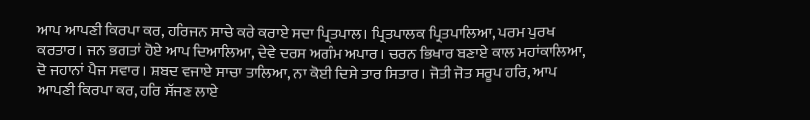ਆਪ ਆਪਣੀ ਕਿਰਪਾ ਕਰ, ਹਰਿਜਨ ਸਾਚੇ ਕਰੇ ਕਰਾਏ ਸਦਾ ਪ੍ਰਿਤਪਾਲ। ਪ੍ਰਿਤਪਾਲਕ ਪ੍ਰਿਤਪਾਲਿਆ, ਪਰਮ ਪੁਰਖ ਕਰਤਾਰ। ਜਨ ਭਗਤਾਂ ਹੋਏ ਆਪ ਦਿਆਲਿਆ, ਦੇਵੇ ਦਰਸ ਅਗੰਮ ਅਪਾਰ। ਚਰਨ ਭਿਖਾਰ ਬਣਾਏ ਕਾਲ ਮਹਾਂਕਾਲਿਆ, ਦੋ ਜਹਾਨਾਂ ਪੈਜ ਸਵਾਰ। ਸ਼ਬਦ ਵਜਾਏ ਸਾਚਾ ਤਾਲਿਆ, ਨਾ ਕੋਈ ਦਿਸੇ ਤਾਰ ਸਿਤਾਰ। ਜੋਤੀ ਜੋਤ ਸਰੂਪ ਹਰਿ, ਆਪ ਆਪਣੀ ਕਿਰਪਾ ਕਰ, ਹਰਿ ਸੱਜਣ ਲਾਏ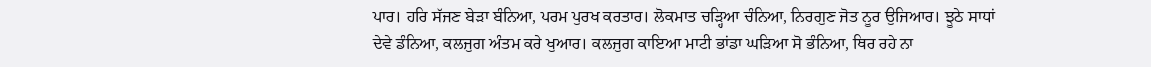ਪਾਰ। ਹਰਿ ਸੱਜਣ ਬੇੜਾ ਬੰਨਿਆ, ਪਰਮ ਪੁਰਖ ਕਰਤਾਰ। ਲੋਕਮਾਤ ਚੜ੍ਹਿਆ ਚੰਨਿਆ, ਨਿਰਗੁਣ ਜੋਤ ਨੂਰ ਉਜਿਆਰ। ਝੂਠੇ ਸਾਧਾਂ ਦੇਵੇ ਡੰਨਿਆ, ਕਲਜੁਗ ਅੰਤਮ ਕਰੇ ਖੁਆਰ। ਕਲਜੁਗ ਕਾਇਆ ਮਾਟੀ ਭਾਂਡਾ ਘੜਿਆ ਸੋ ਭੰਨਿਆ, ਥਿਰ ਰਹੇ ਨਾ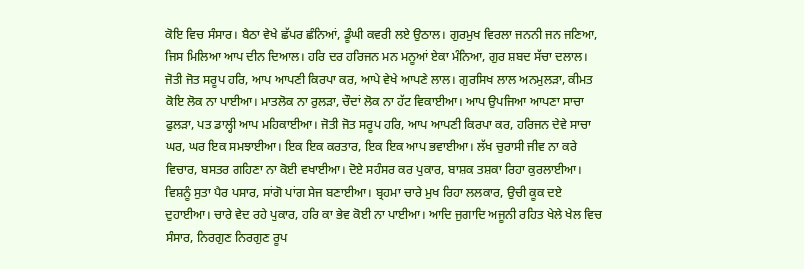ਕੋਇ ਵਿਚ ਸੰਸਾਰ। ਬੈਠਾ ਵੇਖੇ ਛੱਪਰ ਛੰਨਿਆਂ, ਡੂੰਘੀ ਕਵਰੀ ਲਏ ਉਠਾਲ। ਗੁਰਮੁਖ ਵਿਰਲਾ ਜਨਨੀ ਜਨ ਜਣਿਆ, ਜਿਸ ਮਿਲਿਆ ਆਪ ਦੀਨ ਦਿਆਲ। ਹਰਿ ਦਰ ਹਰਿਜਨ ਮਨ ਮਨੂਆਂ ਏਕਾ ਮੰਨਿਆ, ਗੁਰ ਸ਼ਬਦ ਸੱਚਾ ਦਲਾਲ। ਜੋਤੀ ਜੋਤ ਸਰੂਪ ਹਰਿ, ਆਪ ਆਪਣੀ ਕਿਰਪਾ ਕਰ, ਆਪੇ ਵੇਖੇ ਆਪਣੇ ਲਾਲ। ਗੁਰਸਿਖ ਲਾਲ ਅਨਮੁਲੜਾ, ਕੀਮਤ ਕੋਇ ਲੋਕ ਨਾ ਪਾਈਆ। ਮਾਤਲੋਕ ਨਾ ਰੁਲੜਾ, ਚੌਦਾਂ ਲੋਕ ਨਾ ਹੱਟ ਵਿਕਾਈਆ। ਆਪ ਉਪਜਿਆ ਆਪਣਾ ਸਾਚਾ ਫੁਲੜਾ, ਪਤ ਡਾਲ੍ਹੀ ਆਪ ਮਹਿਕਾਈਆ। ਜੋਤੀ ਜੋਤ ਸਰੂਪ ਹਰਿ, ਆਪ ਆਪਣੀ ਕਿਰਪਾ ਕਰ, ਹਰਿਜਨ ਦੇਵੇ ਸਾਚਾ ਘਰ, ਘਰ ਇਕ ਸਮਝਾਈਆ। ਇਕ ਇਕ ਕਰਤਾਰ, ਇਕ ਇਕ ਆਪ ਭਵਾਈਆ। ਲੱਖ ਚੁਰਾਸੀ ਜੀਵ ਨਾ ਕਰੇ ਵਿਚਾਰ, ਬਸਤਰ ਗਹਿਣਾ ਨਾ ਕੋਈ ਵਖਾਈਆ। ਦੋਏ ਸਹੰਸਰ ਕਰ ਪੁਕਾਰ, ਬਾਸ਼ਕ ਤਸ਼ਕਾ ਰਿਹਾ ਕੁਰਲਾਈਆ। ਵਿਸ਼ਨੂੰ ਸੁਤਾ ਪੈਰ ਪਸਾਰ, ਸਾਂਗੋ ਪਾਂਗ ਸੇਜ ਬਣਾਈਆ। ਬ੍ਰਹਮਾ ਚਾਰੇ ਮੁਖ ਰਿਹਾ ਲਲਕਾਰ, ਉਚੀ ਕੂਕ ਦਏ ਦੁਹਾਈਆ। ਚਾਰੇ ਵੇਦ ਰਹੇ ਪੁਕਾਰ, ਹਰਿ ਕਾ ਭੇਵ ਕੋਈ ਨਾ ਪਾਈਆ। ਆਦਿ ਜੁਗਾਦਿ ਅਜੂਨੀ ਰਹਿਤ ਖੇਲੇ ਖੇਲ ਵਿਚ ਸੰਸਾਰ, ਨਿਰਗੁਣ ਨਿਰਗੁਣ ਰੂਪ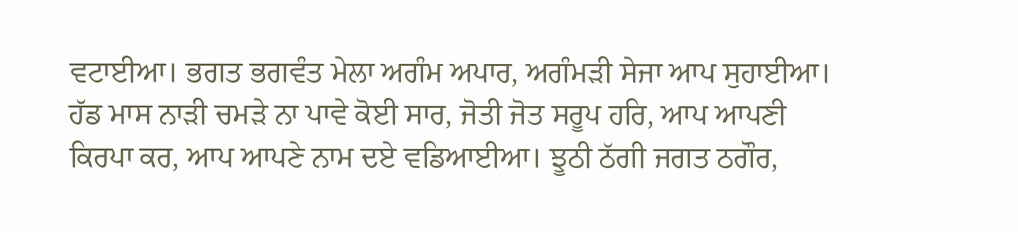ਵਟਾਈਆ। ਭਗਤ ਭਗਵੰਤ ਮੇਲਾ ਅਗੰਮ ਅਪਾਰ, ਅਗੰਮੜੀ ਸੇਜਾ ਆਪ ਸੁਹਾਈਆ। ਹੱਡ ਮਾਸ ਨਾੜੀ ਚਮੜੇ ਨਾ ਪਾਵੇ ਕੋਈ ਸਾਰ, ਜੋਤੀ ਜੋਤ ਸਰੂਪ ਹਰਿ, ਆਪ ਆਪਣੀ ਕਿਰਪਾ ਕਰ, ਆਪ ਆਪਣੇ ਨਾਮ ਦਏ ਵਡਿਆਈਆ। ਝੂਠੀ ਠੱਗੀ ਜਗਤ ਠਗੌਰ,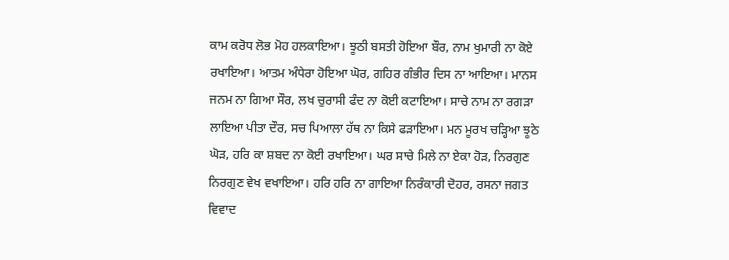ਕਾਮ ਕਰੋਧ ਲੋਭ ਮੋਹ ਹਲਕਾਇਆ। ਝੂਠੀ ਬਸਤੀ ਹੋਇਆ ਬੌਰ, ਨਾਮ ਖੁਮਾਰੀ ਨਾ ਕੋਏ ਰਖਾਇਆ। ਆਤਮ ਅੰਧੇਰਾ ਹੋਇਆ ਘੋਰ, ਗਹਿਰ ਗੰਭੀਰ ਦਿਸ ਨਾ ਆਇਆ। ਮਾਨਸ ਜਨਮ ਨਾ ਗਿਆ ਸੌਰ, ਲਖ ਚੁਰਾਸੀ ਫੰਦ ਨਾ ਕੋਈ ਕਟਾਇਆ। ਸਾਚੇ ਨਾਮ ਨਾ ਰਗੜਾ ਲਾਇਆ ਪੀਤਾ ਦੌਰ, ਸਚ ਪਿਆਲਾ ਹੱਥ ਨਾ ਕਿਸੇ ਫੜਾਇਆ। ਮਨ ਮੂਰਖ ਚੜ੍ਹਿਆ ਝੂਠੇ ਘੋੜ, ਹਰਿ ਕਾ ਸ਼ਬਦ ਨਾ ਕੋਈ ਰਖਾਇਆ। ਘਰ ਸਾਚੇ ਮਿਲੇ ਨਾ ਏਕਾ ਹੋੜ, ਨਿਰਗੁਣ ਨਿਰਗੁਣ ਵੇਖ ਵਖਾਇਆ। ਹਰਿ ਹਰਿ ਨਾ ਗਾਇਆ ਨਿਰੰਕਾਰੀ ਦੋਹਰ, ਰਸਨਾ ਜਗਤ ਵਿਵਾਦ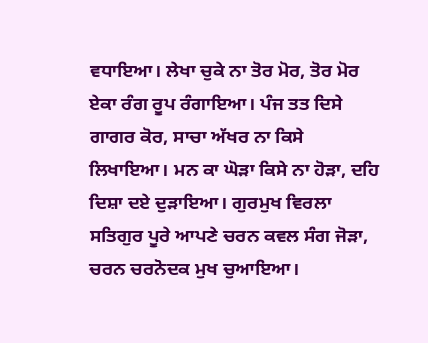ਵਧਾਇਆ। ਲੇਖਾ ਚੁਕੇ ਨਾ ਤੋਰ ਮੋਰ, ਤੋਰ ਮੋਰ ਏਕਾ ਰੰਗ ਰੂਪ ਰੰਗਾਇਆ। ਪੰਜ ਤਤ ਦਿਸੇ ਗਾਗਰ ਕੋਰ, ਸਾਚਾ ਅੱਖਰ ਨਾ ਕਿਸੇ ਲਿਖਾਇਆ। ਮਨ ਕਾ ਘੋੜਾ ਕਿਸੇ ਨਾ ਹੋੜਾ, ਦਹਿ ਦਿਸ਼ਾ ਦਏ ਦੁੜਾਇਆ। ਗੁਰਮੁਖ ਵਿਰਲਾ ਸਤਿਗੁਰ ਪੂਰੇ ਆਪਣੇ ਚਰਨ ਕਵਲ ਸੰਗ ਜੋੜਾ, ਚਰਨ ਚਰਨੋਦਕ ਮੁਖ ਚੁਆਇਆ।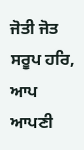ਜੋਤੀ ਜੋਤ ਸਰੂਪ ਹਰਿ, ਆਪ ਆਪਣੀ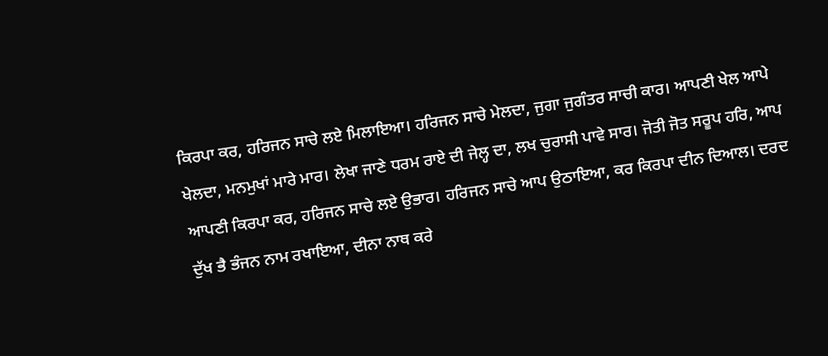ਕਿਰਪਾ ਕਰ, ਹਰਿਜਨ ਸਾਚੇ ਲਏ ਮਿਲਾਇਆ। ਹਰਿਜਨ ਸਾਚੇ ਮੇਲਦਾ, ਜੁਗਾ ਜੁਗੰਤਰ ਸਾਚੀ ਕਾਰ। ਆਪਣੀ ਖੇਲ ਆਪੇ ਖੇਲਦਾ, ਮਨਮੁਖਾਂ ਮਾਰੇ ਮਾਰ। ਲੇਖਾ ਜਾਣੇ ਧਰਮ ਰਾਏ ਦੀ ਜੇਲ੍ਹ ਦਾ, ਲਖ ਚੁਰਾਸੀ ਪਾਵੇ ਸਾਰ। ਜੋਤੀ ਜੋਤ ਸਰੂਪ ਹਰਿ, ਆਪ ਆਪਣੀ ਕਿਰਪਾ ਕਰ, ਹਰਿਜਨ ਸਾਚੇ ਲਏ ਉਭਾਰ। ਹਰਿਜਨ ਸਾਚੇ ਆਪ ਉਠਾਇਆ, ਕਰ ਕਿਰਪਾ ਦੀਨ ਦਿਆਲ। ਦਰਦ ਦੁੱਖ ਭੈ ਭੰਜਨ ਨਾਮ ਰਖਾਇਆ, ਦੀਨਾ ਨਾਥ ਕਰੇ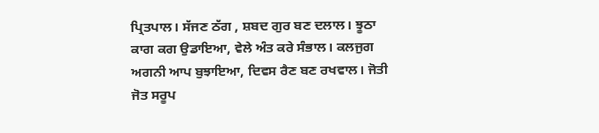ਪ੍ਰਿਤਪਾਲ। ਸੱਜਣ ਠੱਗ , ਸ਼ਬਦ ਗੁਰ ਬਣ ਦਲਾਲ। ਝੂਠਾ ਕਾਗ ਕਗ ਉਡਾਇਆ, ਵੇਲੇ ਅੰਤ ਕਰੇ ਸੰਭਾਲ। ਕਲਜੁਗ ਅਗਨੀ ਆਪ ਬੁਝਾਇਆ, ਦਿਵਸ ਰੈਣ ਬਣ ਰਖਵਾਲ। ਜੋਤੀ ਜੋਤ ਸਰੂਪ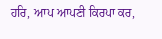ਹਰਿ, ਆਪ ਆਪਣੀ ਕਿਰਪਾ ਕਰ,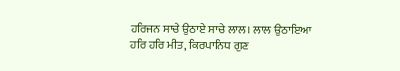ਹਰਿਜਨ ਸਾਚੇ ਉਠਾਏ ਸਾਚੇ ਲਾਲ। ਲਾਲ ਉਠਾਇਆ ਹਰਿ ਹਰਿ ਮੀਤ, ਕਿਰਪਾਨਿਧ ਗੁਣ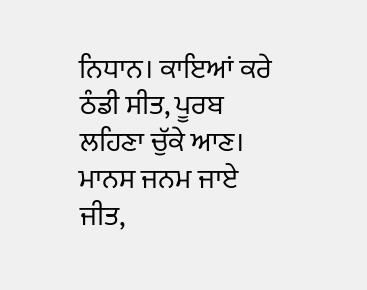ਨਿਧਾਨ। ਕਾਇਆਂ ਕਰੇ ਠੰਡੀ ਸੀਤ, ਪੂਰਬ ਲਹਿਣਾ ਚੁੱਕੇ ਆਣ। ਮਾਨਸ ਜਨਮ ਜਾਏ ਜੀਤ,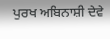ਪੁਰਖ ਅਬਿਨਾਸ਼ੀ ਦੇਵੇ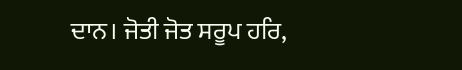ਦਾਨ। ਜੋਤੀ ਜੋਤ ਸਰੂਪ ਹਰਿ,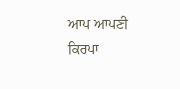ਆਪ ਆਪਣੀ ਕਿਰਪਾ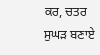ਕਰ, ਚਤਰ ਸੁਘੜ ਬਣਾਏ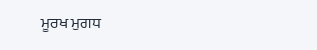ਮੂਰਖ ਮੁਗਧ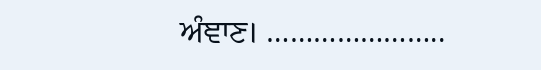ਅੰਞਾਣ। …………………..